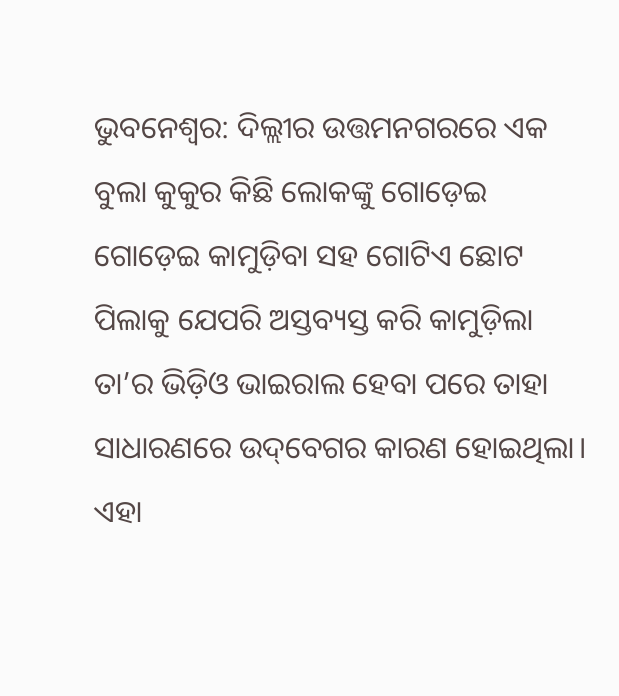ଭୁବନେଶ୍ବର: ଦିଲ୍ଲୀର ଉତ୍ତମନଗରରେ ଏକ ବୁଲା କୁକୁର କିଛି ଲୋକଙ୍କୁ ଗୋଡ଼େଇ ଗୋଡ଼େଇ କାମୁଡ଼ିବା ସହ ଗୋଟିଏ ଛୋଟ ପିଲାକୁ ଯେପରି ଅସ୍ତବ୍ୟସ୍ତ କରି କାମୁଡ଼ିଲା ତା’ର ଭିଡ଼ିଓ ଭାଇରାଲ ହେବା ପରେ ତାହା ସାଧାରଣରେ ଉଦ୍‌ବେଗର କାରଣ ହୋଇଥିଲା। ଏହା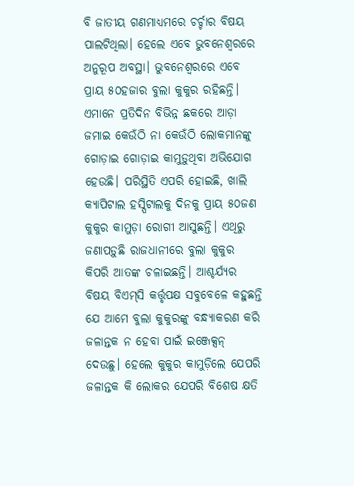ବି ଜାତୀୟ ଗଣମାଧ୍ୟମରେ ଚର୍ଚ୍ଚାର ବିଷୟ ପାଲଟିଥିଲା। ହେଲେ ଏବେ ଭୁବନେଶ୍ବରରେ ଅନୁରୂପ ଅବସ୍ଥା। ଭୁବନେଶ୍ବରରେ ଏବେ ପ୍ରାୟ ୫୦ହଜାର ବୁଲା କୁକୁର ରହିଛନ୍ତି। ଏମାନେ ପ୍ରତିଦିନ ବିଭିନ୍ନ ଛକରେ ଆଡ଼ା ଜମାଇ କେଉଁଠି ନା କେଉଁଠି ଲୋକମାନଙ୍କୁ ଗୋଡ଼ାଇ ଗୋଡ଼ାଇ କାମୁଡ଼ୁଥିବା ଅଭିଯୋଗ ହେଉଛି। ପରିସ୍ଥିତି ଏପରି ହୋଇଛି, ଖାଲି କ୍ୟାପିଟାଲ ହସ୍ପିଟାଲକୁ ଦିନକୁ ପ୍ରାୟ ୫୦ଜଣ କୁକୁର କାମୁଡ଼ା ରୋଗୀ ଆସୁଛନ୍ତି। ଏଥିରୁ ଜଣାପଡ଼ୁଛି ରାଜଧାନୀରେ ବୁଲା କୁକୁର କିପରି ଆତଙ୍କ ଚଳାଇଛନ୍ତି। ଆଶ୍ଚର୍ଯ୍ୟର ବିଷୟ ବିଏମ୍‌ସି କର୍ତ୍ତୃପକ୍ଷ ସବୁବେଳେ କହୁଛନ୍ତି ଯେ ଆମେ ବୁଲା କୁକୁରଙ୍କୁ ବନ୍ଧ୍ୟାକରଣ କରି ଜଳାନ୍ତକ ନ ହେବା ପାଇଁ ଇଞ୍ଜେକ୍ସନ୍‌ ଦେଉଛୁ। ହେଲେ କୁକୁର କାମୁଡ଼ିଲେ ଯେପରି ଜଳାନ୍ତକ କି ଲୋକର ଯେପରି ବିଶେଷ କ୍ଷତି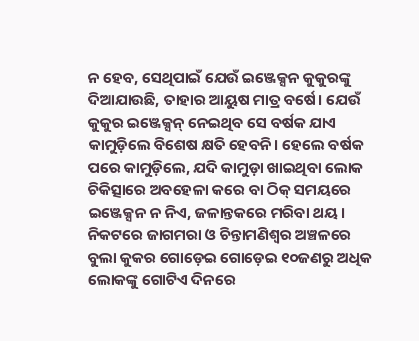ନ ହେବ, ସେଥିପାଇଁ ଯେଉଁ ଇ‌ଞ୍ଜେକ୍ସନ କୁକୁରଙ୍କୁ ଦିଆଯାଉଛି, ତାହାର ଆୟୁଷ ମାତ୍ର ବର୍ଷେ। ଯେଉଁ କୁକୁର ଇଞ୍ଜେକ୍ସନ୍‌ ନେଇଥିବ ସେ ବର୍ଷକ ଯା‌ଏ କାମୁଡ଼ିଲେ ବିଶେଷ କ୍ଷତି ହେବନି। ହେଲେ ବର୍ଷକ ପରେ କାମୁଡ଼ିଲେ, ଯଦି କାମୁଡ଼ା ଖାଇଥିବା ଲୋକ ଚିକିତ୍ସାରେ ଅବହେଳା କରେ ବା ଠିକ୍ ସମୟରେ ଇଞ୍ଜେକ୍ସନ ନ ନିଏ, ଜଳାନ୍ତକରେ ମରିବା ଥୟ। ନିକଟରେ ଜାଗମରା ଓ ଚିନ୍ତାମଣିଶ୍ବର ଅଞ୍ଚଳରେ ବୁଲା କୁକର ଗୋଡ଼େଇ ଗୋଡ଼େଇ ୧୦ଜଣରୁ ଅଧିକ ଲୋକଙ୍କୁ ଗୋଟିଏ ଦିନରେ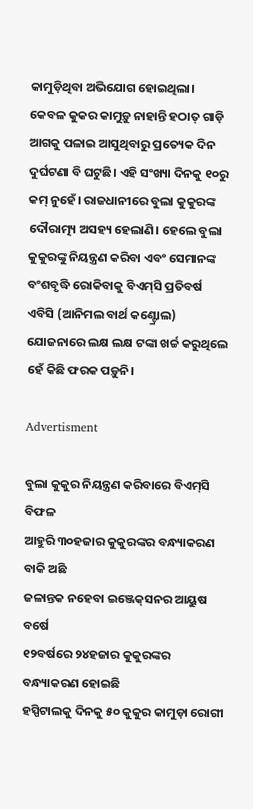କାମୁଡ଼ିଥିବା ଅଭିଯୋଗ ହୋଇଥିଲା। କେବଳ କୁକର କାମୁଡ଼ୁ ନାହାନ୍ତି ହଠାତ୍ ଗାଡ଼ି ଆଗକୁ ପଳାଇ ଆସୁଥିବାରୁ ପ୍ରତ୍ୟେକ ଦିନ ଦୁର୍ଘଟଣା ବି ଘଟୁଛି। ଏହି ସଂଖ୍ୟା ଦିନକୁ ୧୦ରୁ କମ୍‌ ନୁହେଁ। ରାଜଧାନୀରେ ବୁଲା କୁକୁରଙ୍କ ଦୌରାତ୍ମ୍ୟ ଅସହ୍ୟ ହେଲାଣି। ହେଲେ ବୁଲା କୁକୁରଙ୍କୁ ନିୟନ୍ତ୍ରଣ କରିବା ଏବଂ ସେମାନଙ୍କ ବଂଶବୃଦ୍ଧି ରୋକିବାକୁ ବିଏମ୍‌ସି ପ୍ରତିବର୍ଷ ଏବିସି (ଆନିମଲ ବାର୍ଥ କଣ୍ଟ୍ରୋଲ) ଯୋଜନାରେ ଲକ୍ଷ ଲକ୍ଷ ଟଙ୍କା ଖର୍ଚ୍ଚ କରୁଥି‌ଲେ ହେଁ କିଛି ଫରକ ପଡ଼ୁନି।

Advertisment

ବୁଲା କୁକୁର ନିୟନ୍ତ୍ରଣ କରିବାରେ ବିଏମ୍‌ସି ବିଫଳ
ଆହୁରି ୩୦ହଜାର କୁକୁରଙ୍କର ବନ୍ଧ୍ୟାକରଣ ବାକି ଅଛି
ଜଳାନ୍ତକ ନହେବା ଇଞ୍ଜେକ୍‌ସନର ଆୟୁଷ ବର୍ଷେ
୧୨ବର୍ଷରେ ୨୪ହଜାର କୁକୁରଙ୍କର ବନ୍ଧ୍ୟାକରଣ ହୋଇଛି
ହସ୍ପିଟାଲକୁ ଦିନକୁ ୫୦ କୁକୁର କାମୁଡ଼ା ରୋଗୀ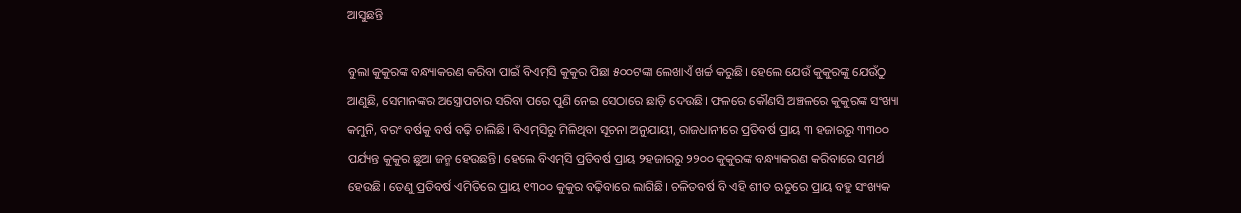ଆସୁଛନ୍ତି

ବୁଲା କୁକୁରଙ୍କ ବନ୍ଧ୍ୟାକରଣ କରିବା ପାଇଁ ବିଏମ୍‌ସି କୁକୁର ପିଛା ୫୦୦ଟଙ୍କା ଲେଖାଏଁ ଖର୍ଚ୍ଚ କରୁଛି। ହେଲେ ଯେଉଁ କୁକୁରଙ୍କୁ ଯେଉଁଠୁ ଆଣୁଛି, ସେମାନଙ୍କର ଅସ୍ତ୍ରୋପଚାର ସରିବା ପରେ ପୁଣି ନେଇ ସେଠାରେ ଛାଡ଼ି ଦେଉଛି। ଫଳରେ ‌କୌଣସି ଅଞ୍ଚଳରେ କୁକୁରଙ୍କ ସଂଖ୍ୟା କମୁନି, ବରଂ ବର୍ଷକୁ ବର୍ଷ ବଢ଼ି ଚାଲିଛି। ବିଏମ୍‌ସିରୁ ମିଳିଥିବା ସୂଚନା ଅନୁଯାୟୀ, ରାଜଧାନୀରେ ପ୍ରତିବର୍ଷ ପ୍ରାୟ ୩ ହଜାରରୁ ୩୩୦୦ ପର୍ଯ୍ୟନ୍ତ କୁକୁର ଛୁଆ ଜନ୍ମ ହେଉଛନ୍ତି। ହେଲେ ବିଏମ୍‌ସି ପ୍ରତିବର୍ଷ ପ୍ରାୟ ୨ହଜାରରୁ ୨୨୦୦ କୁକୁରଙ୍କ ବନ୍ଧ୍ୟାକରଣ କରିବାରେ ସମର୍ଥ ହେଉଛି। ତେଣୁ ପ୍ରତିବର୍ଷ ଏମିତିରେ ପ୍ରାୟ ୧୩୦୦ କୁକୁର ବଢ଼ିବାରେ ଲାଗିଛି। ଚଳିତବର୍ଷ ବି ଏହି ଶୀତ ଋତୁରେ ପ୍ରାୟ ବହୁ ସଂଖ୍ୟକ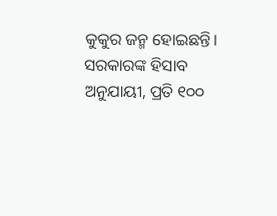କୁକୁର ଜନ୍ମ ହୋଇଛନ୍ତି। ସରକାରଙ୍କ ହିସାବ ଅନୁଯାୟୀ, ପ୍ରତି ୧୦୦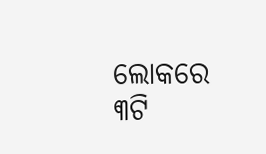ଲୋକରେ ୩ଟି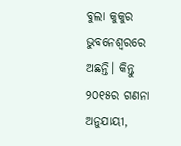ବୁଲା କୁକୁର ଭୁବନେଶ୍ବରରେ ଅଛନ୍ତି। କିନ୍ତୁ ୨୦୧୫ର ଗଣନା ଅନୁଯାୟୀ,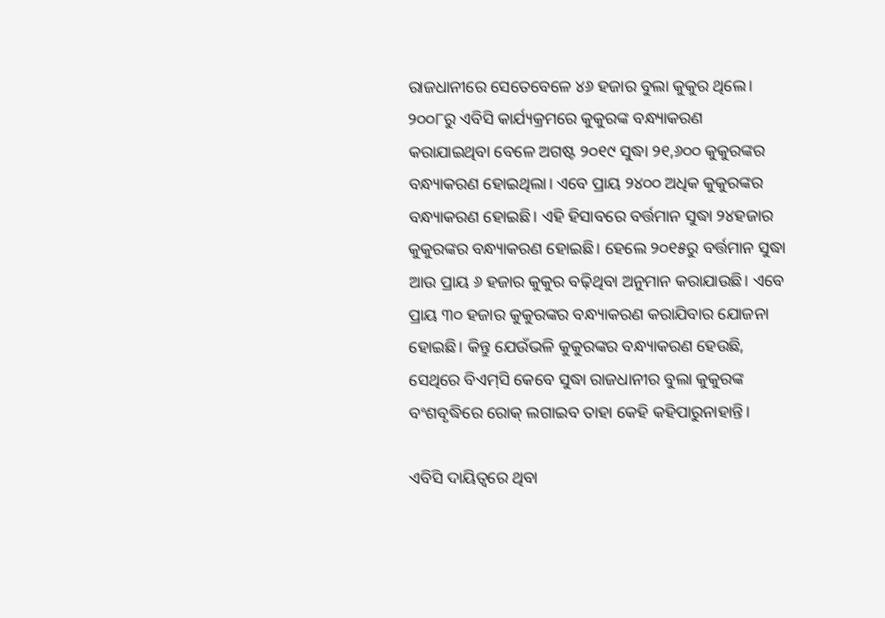ରାଜଧାନୀରେ ସେତେବେଳେ ୪୬ ହଜାର ବୁଲା କୁକୁର ଥିଲେ। ୨୦୦୮ରୁ ଏବିସି କାର୍ଯ୍ୟକ୍ରମରେ କୁକୁରଙ୍କ ବନ୍ଧ୍ୟାକରଣ କରାଯାଇଥିବା ବେଳେ ଅଗଷ୍ଟ ୨୦୧୯ ସୁଦ୍ଧା ୨୧,୬୦୦ କୁକୁରଙ୍କର ବନ୍ଧ୍ୟାକରଣ ହୋଇଥିଲା। ଏବେ ପ୍ରାୟ ୨୪୦୦ ଅଧିକ କୁକୁରଙ୍କର ବନ୍ଧ୍ୟାକରଣ ହୋଇଛି। ଏହି ହିସାବରେ ବର୍ତ୍ତମାନ ସୁଦ୍ଧା‌ ୨୪ହଜାର କୁକୁରଙ୍କର ବନ୍ଧ୍ୟାକରଣ ହୋଇଛି। ହେଲେ ୨୦୧୫ରୁ ବର୍ତ୍ତମାନ ସୁଦ୍ଧା ଆଉ ପ୍ରାୟ ୬ ହଜାର କୁକୁର ବଢ଼ିଥିବା ଅନୁମାନ କରାଯାଉଛି। ଏବେ ପ୍ରାୟ ୩୦ ହଜାର କୁକୁରଙ୍କର ବନ୍ଧ୍ୟାକରଣ କରାଯିବାର ଯୋଜନା ହୋଇଛି। କିନ୍ତୁ ଯେଉଁଭଳି କୁକୁରଙ୍କର ବନ୍ଧ୍ୟାକରଣ ହେଉଛି, ସେଥିରେ ବିଏମ୍‌ସି କେବେ ସୁଦ୍ଧା ରାଜଧାନୀର ବୁଲା କୁକୁରଙ୍କ ବଂଶବୃଦ୍ଧିରେ ରୋକ୍ ଲଗାଇବ ତାହା କେହି କହିପାରୁନାହାନ୍ତି।

ଏବିସି ଦାୟିତ୍ବରେ ଥିବା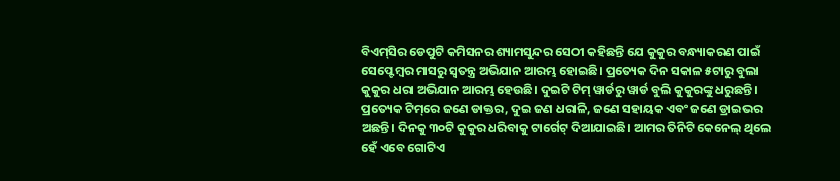ବିଏମ୍‌ସିର ଡେପୁଟି କମିସନର ଶ୍ୟାମସୁନ୍ଦର ସେଠୀ କହିଛନ୍ତି ଯେ କୁକୁର ବନ୍ଧ୍ୟାକରଣ ପାଇଁ ସେପ୍ଟେମ୍ବର ମାସରୁ ସ୍ବତନ୍ତ୍ର ଅଭିଯାନ ଆରମ୍ଭ ହୋଇଛି। ପ୍ରତ୍ୟେକ ଦିନ ସକାଳ ୫ଟାରୁ ବୁଲା କୁକୁର ଧରା ଅଭିଯାନ ଆରମ୍ଭ ହେଉଛି। ଦୁଇଟି ଟିମ୍ ୱାର୍ଡରୁ ୱାର୍ଡ ବୁଲି କୁକୁରଙ୍କୁ ଧରୁଛନ୍ତି। ପ୍ରତ୍ୟେକ ଟିମ୍‌ରେ ଜଣେ ଡାକ୍ତର, ଦୁଇ ଜଣ ଧରାଳି, ଜ‌ଣେ ସହାୟକ ଏବଂ ଜଣେ ଡ୍ରାଇଭର ଅଛନ୍ତି। ଦିନକୁ ୩୦ଟି କୁକୁର ଧରିବାକୁ ଟାର୍ଗେଟ୍ ଦିଆଯାଇଛି। ଆମର ତିନିଟି କେନେଲ୍ ଥିଲେ ହେଁ ଏବେ ଗୋଟିଏ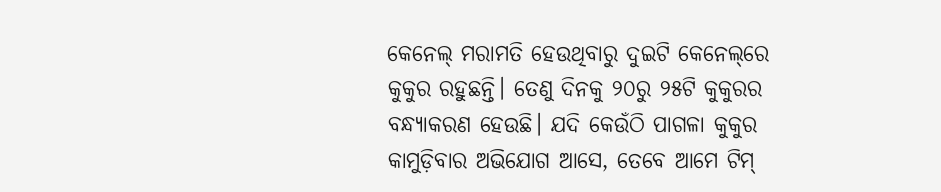କେନେଲ୍‌ ମରାମତି ହେଉଥିବାରୁ ଦୁଇଟି କେନେଲ୍‌ରେ କୁକୁର ରହୁଛନ୍ତି। ତେଣୁ ଦିନକୁ ୨୦ରୁ ୨୫ଟି କୁକୁରର ବନ୍ଧ୍ୟାକରଣ ହେଉଛି। ଯଦି କେଉଁଠି ପାଗଳା କୁକୁର କାମୁଡ଼ିବାର ଅଭିଯୋଗ ଆସେ, ତେବେ ଆମେ ଟିମ୍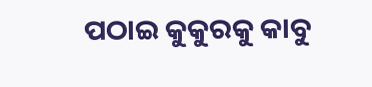ପଠାଇ କୁକୁରକୁ କାବୁ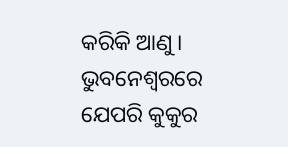କରିକି ଆଣୁ। ଭୁବନେଶ୍ବରରେ ଯେପରି କୁକୁର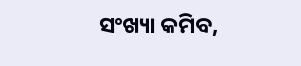ସଂଖ୍ୟା କମିବ,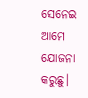ସେନେଇ ଆମେ ଯୋଜନା କରୁଛୁ।